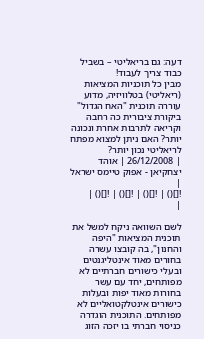דעה: גם בריאליטי – בשביל כבוד צריך לעבוד!
מבין כל תוכניות המציאות (ריאליטי) בטלוויזיה, מדוע עוררה תוכנית "האח הגדול" ביקורת ציבורית כה רחבה וקריאה לתרבות אחרת ונכונה יותר? האם ניתן למצוא מפתח לריאליטי נכון יותר?
| 26/12/2008 | אוהד יצחקיאן - אפוק טיימס ישראל |
![]() | ![]() | ![]() | ![]() |
|

לשם השוואה ניקח למשל את תוכנית המציאות "היפה והחנון", בה קובצו עשרה בחורים מאוד אינטליגנטים ובעלי כישורים חברתיים לא מפותחים, יחד עם עשר בחורות מאוד יפות ובעלות כישורים אינטלקטואליים לא מפותחים. התוכנית הוגדרה כניסוי חברתי בו יזכה הזוג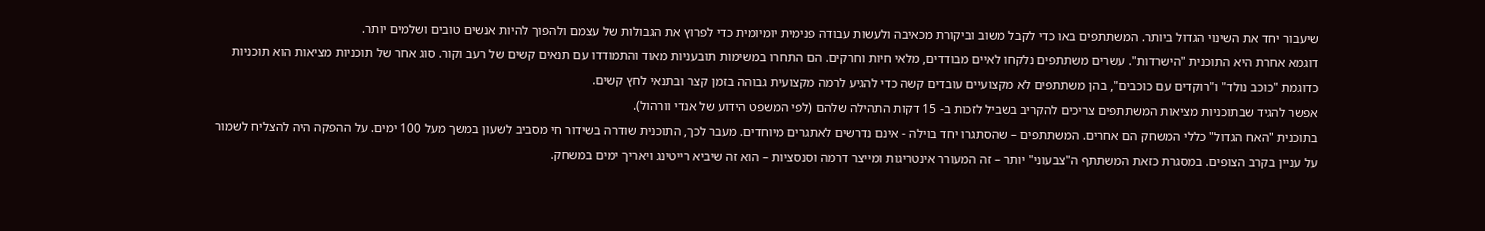שיעבור יחד את השינוי הגדול ביותר. המשתתפים באו כדי לקבל משוב וביקורת מכאיבה ולעשות עבודה פנימית יומיומית כדי לפרוץ את הגבולות של עצמם ולהפוך להיות אנשים טובים ושלמים יותר.
דוגמא אחרת היא התוכנית "הישרדות". עשרים משתתפים נלקחו לאיים מבודדים, מלאי חיות וחרקים. הם התחרו במשימות תובעניות מאוד והתמודדו עם תנאים קשים של רעב וקור. סוג אחר של תוכניות מציאות הוא תוכניות כדוגמת "כוכב נולד" ו"רוקדים עם כוכבים", בהן משתתפים לא מקצועיים עובדים קשה כדי להגיע לרמה מקצועית גבוהה בזמן קצר ובתנאי לחץ קשים.
אפשר להגיד שבתוכניות מציאות המשתתפים צריכים להקריב בשביל לזכות ב- 15 דקות התהילה שלהם (לפי המשפט הידוע של אנדי וורהול).
בתוכנית "האח הגדול" כללי המשחק הם אחרים. המשתתפים – שהסתגרו יחד בוילה - אינם נדרשים לאתגרים מיוחדים. מעבר לכך, התוכנית שודרה בשידור חי מסביב לשעון במשך מעל 100 ימים. על ההפקה היה להצליח לשמור על עניין בקרב הצופים. במסגרת כזאת המשתתף ה"צבעוני" יותר – זה המעורר אינטריגות ומייצר דרמה וסנסציות – הוא זה שיביא רייטינג ויאריך ימים במשחק.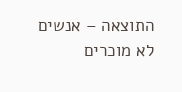התוצאה – אנשים לא מוכרים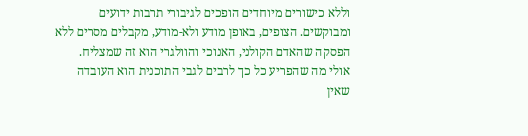וללא כישורים מיוחדים הופכים לגיבורי תרבות ידועים ומבוקשים. הצופים, באופן מודע ולא-מודע, מקבלים מסרים ללא הפסקה שהאדם הקולני, האנוכי והוולגרי הוא זה שמצליח.
אולי מה שהפריע כל כך לרבים לגבי התוכנית הוא העובדה שאין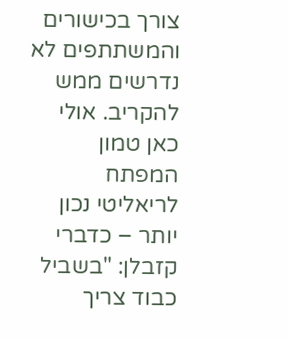צורך בכישורים והמשתתפים לא נדרשים ממש להקריב. אולי כאן טמון המפתח לריאליטי נכון יותר – כדברי קזבלן: "בשביל כבוד צריך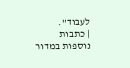לעבוד".
| כתבות נוספות במדור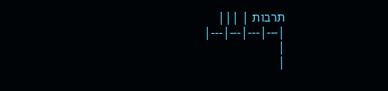תרבות | |||
|---|---|---|---|
|
|